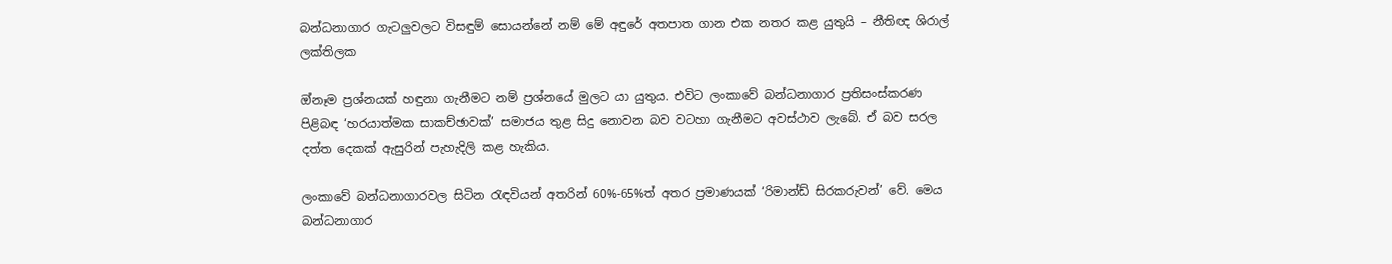බන්ධනාගාර ගැටලුවලට විසඳුම් සොයන්නේ නම් මේ අඳුරේ අතපාත ගාන එක නතර කළ යුතුයි – නීතිඥ ශිරාල් ලක්තිලක

ඔ්නෑම ප්‍රශ්නයක් හඳුනා ගැනීමට නම් ප්‍රශ්නයේ මුලට යා යුතුය. එවිට ලංකාවේ බන්ධනාගාර ප්‍රතිසංස්කරණ පිළිබඳ ‘හරයාත්මක සාකච්ඡාවක්’ සමාජය තුළ සිදු නොවන බව වටහා ගැනීමට අවස්ථාව ලැබේ. ඒ බව සරල දත්ත දෙකක් ඇසුරින් පැහැදිලි කළ හැකිය.

ලංකාවේ බන්ධනාගාරවල සිටින රැඳවියන් අතරින් 60%-65%ත් අතර ප්‍රමාණයක් ‘රිමාන්ඩ් සිරකරුවන්’ වේ. මෙය බන්ධනාගාර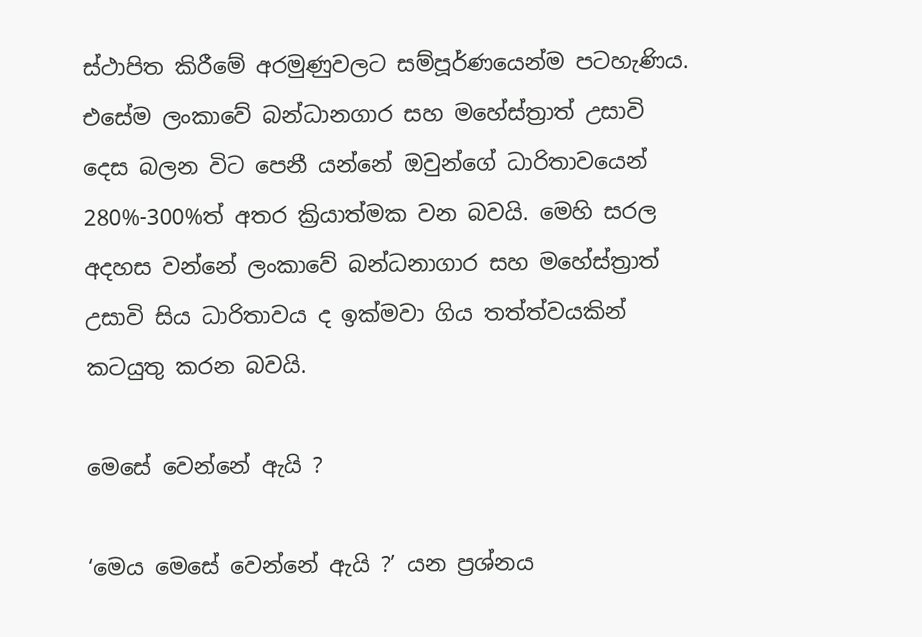ස්ථාපිත කිරීමේ අරමුණුවලට සම්පූර්ණයෙන්ම පටහැණිය. එසේම ලංකාවේ බන්ධානගාර සහ මහේස්ත්‍රාත් උසාවි දෙස බලන විට පෙනී යන්නේ ඔවුන්ගේ ධාරිතාවයෙන් 280%-300%ත් අතර ක්‍රියාත්මක වන බවයි. මෙහි සරල අදහස වන්නේ ලංකාවේ බන්ධනාගාර සහ මහේස්ත්‍රාත් උසාවි සිය ධාරිතාවය ද ඉක්මවා ගිය තත්ත්වයකින් කටයුතු කරන බවයි.

මෙසේ වෙන්නේ ඇයි ?

‘මෙය මෙසේ වෙන්නේ ඇයි ?’ යන ප්‍රශ්නය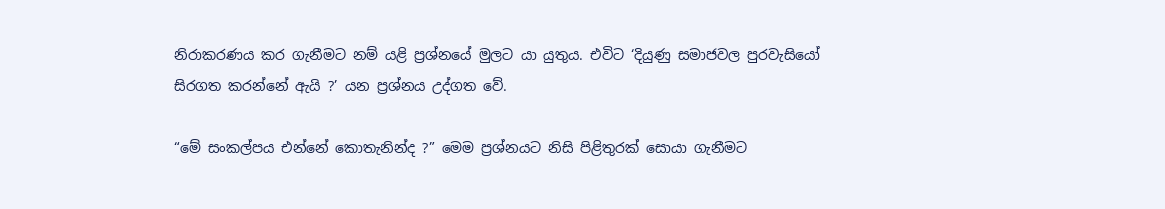නිරාකරණය කර ගැනීමට නම් යළි ප්‍රශ්නයේ මුලට යා යුතුය. එවිට ‘දියුණු සමාජවල පුරවැසියෝ සිරගත කරන්නේ ඇයි ?’ යන ප්‍රශ්නය උද්ගත වේ.

“මේ සංකල්පය එන්නේ කොතැනින්ද ?” මෙම ප්‍රශ්නයට නිසි පිළිතුරක් සොයා ගැනීමට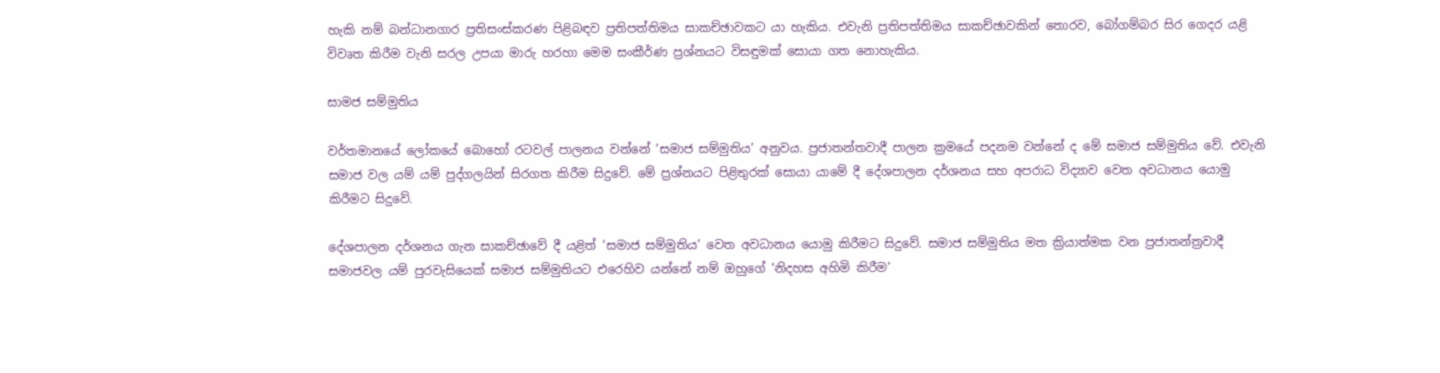හැකි නම් බන්ධානගාර ප්‍රතිසංස්කරණ පිළිබඳව ප්‍රතිපත්තිමය සාකච්ඡාවකට යා හැකිය. එවැනි ප්‍රතිපත්තිමය සාකච්ඡාවකින් තොරව, බෝගම්බර සිර ගෙදර යළි විවෘත කිරීම වැනි සරල උපයා මාරු හරහා මෙම සංකීර්ණ ප්‍රශ්නයට විසඳුමක් සොයා ගත නොහැකිය.

සාමජ සම්මුතිය

වර්තමානයේ ලෝකයේ බොහෝ රටවල් පාලනය වන්නේ ‘සමාජ සම්මුතිය’ අනුවය. ප්‍රජාතන්තවාදී පාලන ක්‍රමයේ පදනම වන්නේ ද මේ සමාජ සම්මුතිය වේ. එවැනි සමාජ වල යම් යම් පුද්ගලයින් සිරගත කිරීම සිදුවේ. මේ ප්‍රශ්නයට පිළිතුරක් සොයා යාමේ දී දේශපාලන දර්ශනය සහ අපරාධ විද්‍යාව වෙත අවධානය යොමු කිරීමට සිදුවේ.

දේශපාලන දර්ශනය ගැන සාකච්ඡාවේ දී යළිත් ‘සමාජ සම්මුතිය’ වෙත අවධානය යොමු කිරීමට සිදුවේ. සමාජ සම්මුතිය මත ක්‍රියාත්මක වන ප්‍රජාතන්ත්‍රවාදී සමාජවල යම් පුරවැසියෙක් සමාජ සම්මුතියට එරෙහිව යන්නේ නම් ඔහුගේ ‘නිදහස අහිමි කිරීම’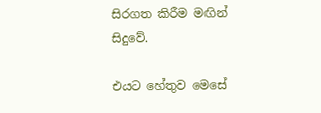සිරගත කිරීම මඟින් සිදුවේ.

එයට හේතුව මෙසේ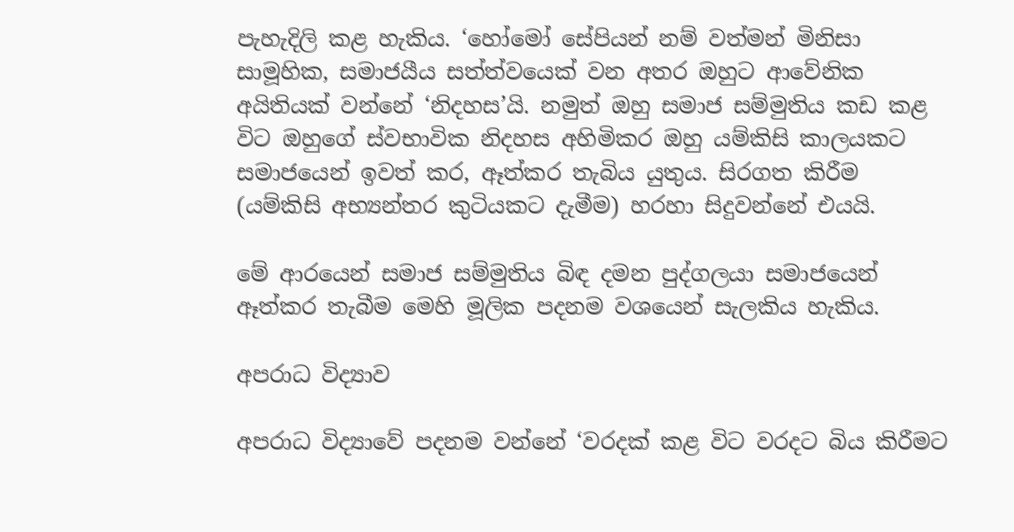පැහැදිලි කළ හැකිය. ‘හෝමෝ සේපියන් නම් වත්මන් මිනිසා සාමූහික, සමාජයීය සත්ත්වයෙක් වන අතර ඔහුට ආවේනික අයිතියක් වන්නේ ‘නිදහස’යි. නමුත් ඔහු සමාජ සම්මුතිය කඩ කළ විට ඔහුගේ ස්වභාවික නිදහස අහිමිකර ඔහු යම්කිසි කාලයකට සමාජයෙන් ඉවත් කර, ඈත්කර තැබිය යුතුය. සිරගත කිරීම (යම්කිසි අභ්‍යන්තර කුටියකට දැමීම) හරහා සිදුවන්නේ එයයි.

මේ ආරයෙන් සමාජ සම්මුතිය බිඳ දමන පුද්ගලයා සමාජයෙන් ඈත්කර තැබීම මෙහි මූලික පදනම වශයෙන් සැලකිය හැකිය.

අපරාධ විද්‍යාව

අපරාධ විද්‍යාවේ පදනම වන්නේ ‘වරදක් කළ විට වරදට බිය කිරීමට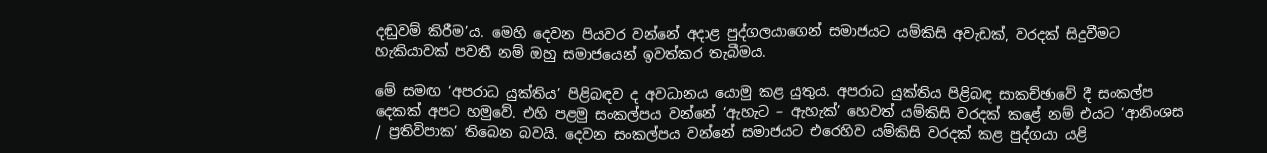දඬුවම් කිරීම’ය. මෙහි දෙවන පියවර වන්නේ අදාළ පුද්ගලයාගෙන් සමාජයට යම්කිසි අවැඩක්, වරදක් සිදුවීමට හැකියාවක් පවතී නම් ඔහු සමාජයෙන් ඉවත්කර තැබීමය.

මේ සමඟ ‘අපරාධ යුක්තිය’ පිළිබඳව ද අවධානය යොමු කළ යුතුය. අපරාධ යුක්තිය පිළිබඳ සාකච්ඡාවේ දී සංකල්ප දෙකක් අපට හමුවේ. එහි පළමු සංකල්පය වන්නේ ‘ඇහැට – ඇහැක්’ හෙවත් යම්කිසි වරදක් කළේ නම් එයට ‘ආනිංශස / ප්‍රතිවිපාක’ තිබෙන බවයි. දෙවන සංකල්පය වන්නේ සමාජයට එරෙහිව යම්කිසි වරදක් කළ පුද්ගයා යළි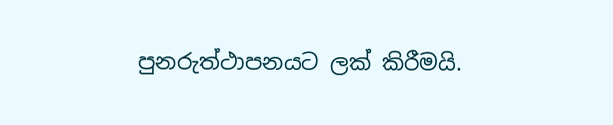පුනරුත්ථාපනයට ලක් කිරීමයි.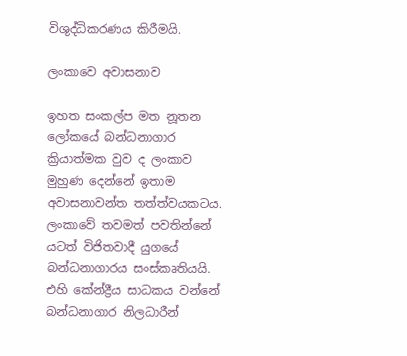විශුද්ධිකරණය කිරීමයි.

ලංකාවෙ අවාසනාව

ඉහත සංකල්ප මත නූතන ලෝකයේ බන්ධනාගාර ක්‍රියාත්මක වුව ද ලංකාව මුහුණ දෙන්නේ ඉතාම අවාසනාවන්ත තත්ත්වයකටය. ලංකාවේ තවමත් පවතින්නේ යටත් විජිතවාදී යුගයේ බන්ධනාගාරය සංස්කෘතියයි. එහි කේන්ද්‍රීය සාධකය වන්නේ බන්ධනාගාර නිලධාරීන්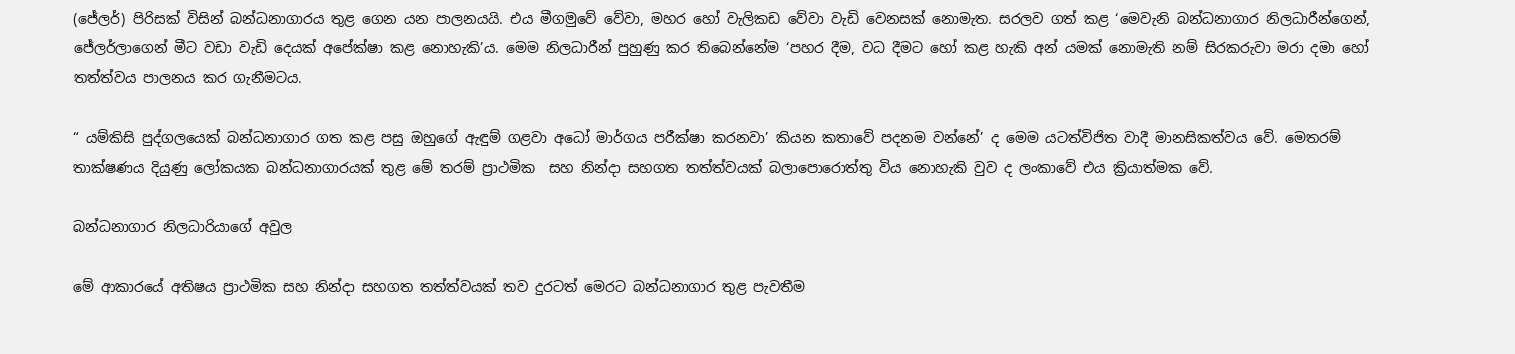(ජේලර්) පිරිසක් විසින් බන්ධනාගාරය තුළ ගෙන යන පාලනයයි. එය මීගමුවේ වේවා, මහර හෝ වැලිකඩ වේවා වැඩි වෙනසක් නොමැත. සරලව ගත් කළ ‘මෙවැනි බන්ධනාගාර නිලධාරීන්ගෙන්, ජේලර්ලාගෙන් මීට වඩා වැඩි දෙයක් අපේක්ෂා කළ නොහැකි’ය. මෙම නිලධාරීන් පුහුණු කර තිබෙන්නේම ‘පහර දීම, වධ දීමට හෝ කළ හැකි අන් යමක් නොමැති නම් සිරකරුවා මරා දමා හෝ තත්ත්වය පාලනය කර ගැනීමටය.

“ යම්කිසි පුද්ගලයෙක් බන්ධනාගාර ගත කළ පසු ඔහුගේ ඇඳුම් ගළවා අධෝ මාර්ගය පරීක්ෂා කරනවා’ කියන කතාවේ පදනම වන්නේ’ ද මෙම යටත්විජිත වාදී මානසිකත්වය වේ. මෙතරම් තාක්ෂණය දියුණු ලෝකයක බන්ධනාගාරයක් තුළ මේ තරම් ප්‍රාථමික  සහ නින්දා සහගත තත්ත්වයක් බලාපොරොත්තු විය නොහැකි වුව ද ලංකාවේ එය ක්‍රියාත්මක වේ.

බන්ධනාගාර නිලධාරියාගේ අවුල

මේ ආකාරයේ අතිෂය ප්‍රාථමික සහ නින්දා සහගත තත්ත්වයක් තව දුරටත් මෙරට බන්ධනාගාර තුළ පැවතීම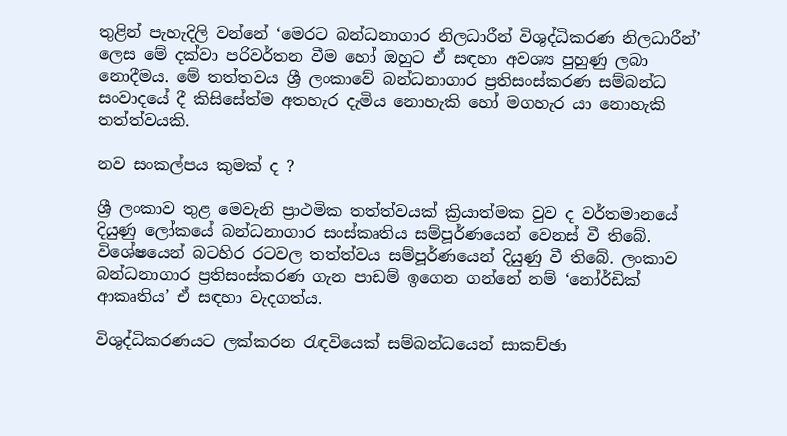තුළින් පැහැදිලි වන්නේ ‘මෙරට බන්ධනාගාර නිලධාරීන් විශුද්ධිකරණ නිලධාරීන්’ ලෙස මේ දක්වා පරිවර්තන වීම හෝ ඔහුට ඒ සඳහා අවශ්‍ය පුහුණු ලබා නොදීමය. මේ තත්තවය ශ්‍රී ලංකාවේ බන්ධනාගාර ප්‍රතිසංස්කරණ සම්බන්ධ සංවාදයේ දී කිසිසේත්ම අතහැර දැමිය නොහැකි හෝ මගහැර යා නොහැකි තත්ත්වයකි.

නව සංකල්පය කුමක් ද ?

ශ්‍රී ලංකාව තුළ මෙවැනි ප්‍රාථමික තත්ත්වයක් ක්‍රියාත්මක වුව ද වර්තමානයේ දියුණු ලෝකයේ බන්ධනාගාර සංස්කෘතිය සම්පූර්ණයෙන් වෙනස් වී තිබේ. විශේෂයෙන් බටහිර රටවල තත්ත්වය සම්පූර්ණයෙන් දියුණු වී තිබේ. ලංකාව බන්ධනාගාර ප්‍රතිසංස්කරණ ගැන පාඩම් ඉගෙන ගන්නේ නම් ‘නෝර්ඩික් ආකෘතිය’ ඒ සඳහා වැදගත්ය.

විශුද්ධිකරණයට ලක්කරන රැඳවියෙක් සම්බන්ධයෙන් සාකච්ඡා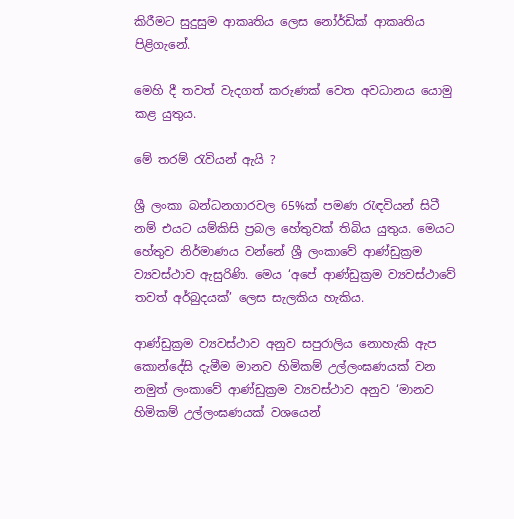කිරීමට සුදුසුම ආකෘතිය ලෙස නෝර්ඩික් ආකෘතිය පිළිගැනේ.

මෙහි දී තවත් වැදගත් කරුණක් වෙත අවධානය යොමු කළ යුතුය.

මේ තරම් රැවියන් ඇයි ?

ශ්‍රී ලංකා බන්ධනගාරවල 65%ක් පමණ රැඳවියන් සිටී නම් එයට යම්කිසි ප්‍රබල හේතුවක් තිබිය යුතුය. මෙයට හේතුව නිර්මාණය වන්නේ ශ්‍රී ලංකාවේ ආණ්ඩුක්‍රම ව්‍යවස්ථාව ඇසුරිණි. මෙය ‘අපේ ආණ්ඩුක්‍රම ව්‍යවස්ථාවේ තවත් අර්බුදයක්’ ලෙස සැලකිය හැකිය.

ආණ්ඩුක්‍රම ව්‍යවස්ථාව අනුව සපුරාලිය නොහැකි ඇප කොන්දේසි දැමීම මානව හිමිකම් උල්ලංඝණයක් වන නමුත් ලංකාවේ ආණ්ඩුක්‍රම ව්‍යවස්ථාව අනුව ‘මානව හිමිකම් උල්ලංඝණයක් වශයෙන්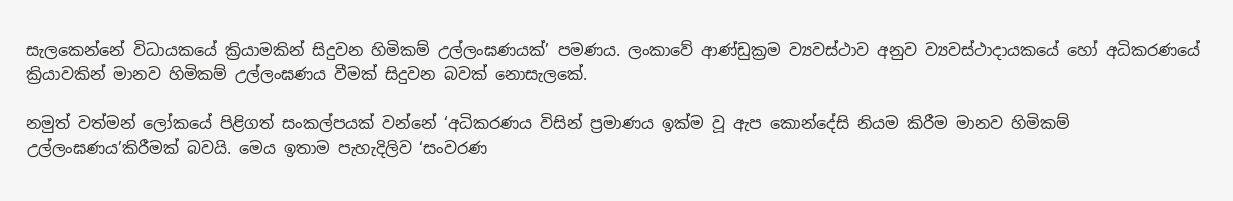සැලකෙන්නේ විධායකයේ ක්‍රියාමකින් සිදුවන හිමිකම් උල්ලංඝණයක්’ පමණය. ලංකාවේ ආණ්ඩුක්‍රම ව්‍යවස්ථාව අනුව ව්‍යවස්ථාදායකයේ හෝ අධිකරණයේ ක්‍රියාවකින් මානව හිමිකම් උල්ලංඝණය වීමක් සිදුවන බවක් නොසැලකේ.

නමුත් වත්මන් ලෝකයේ පිළිගත් සංකල්පයක් වන්නේ ‘අධිකරණය විසින් ප්‍රමාණය ඉක්ම වූ ඇප කොන්දේසි නියම කිරීම මානව හිමිකම් උල්ලංඝණය’කිරීමක් බවයි. මෙය ඉතාම පැහැදිලිව ‘සංවරණ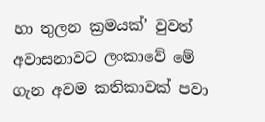හා තුලන ක්‍රමයක්’ වුවත් අවාසනාවට ලංකාවේ මේ ගැන අවම කතිකාවක් පවා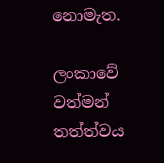නොමැත.

ලංකාවේ වත්මන් තත්ත්වය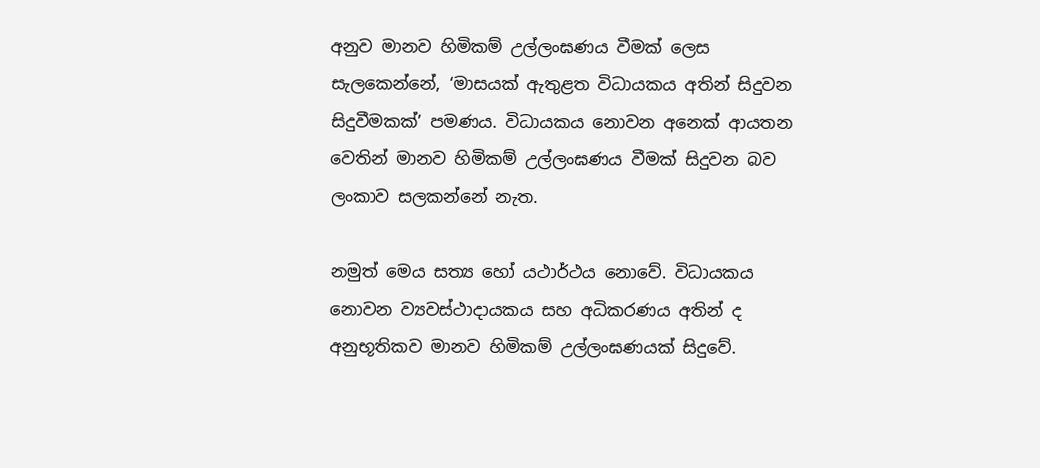අනුව මානව හිමිකම් උල්ලංඝණය වීමක් ලෙස සැලකෙන්නේ, ‘මාසයක් ඇතුළත විධායකය අතින් සිදුවන සිදුවීමකක්’ පමණය. විධායකය නොවන අනෙක් ආයතන වෙතින් මානව හිමිකම් උල්ලංඝණය වීමක් සිදුවන බව ලංකාව සලකන්නේ නැත.

නමුත් මෙය සත්‍ය හෝ යථාර්ථය නොවේ. විධායකය නොවන ව්‍යවස්ථාදායකය සහ අධිකරණය අතින් ද අනුභූතිකව මානව හිමිකම් උල්ලංඝණයක් සිදුවේ.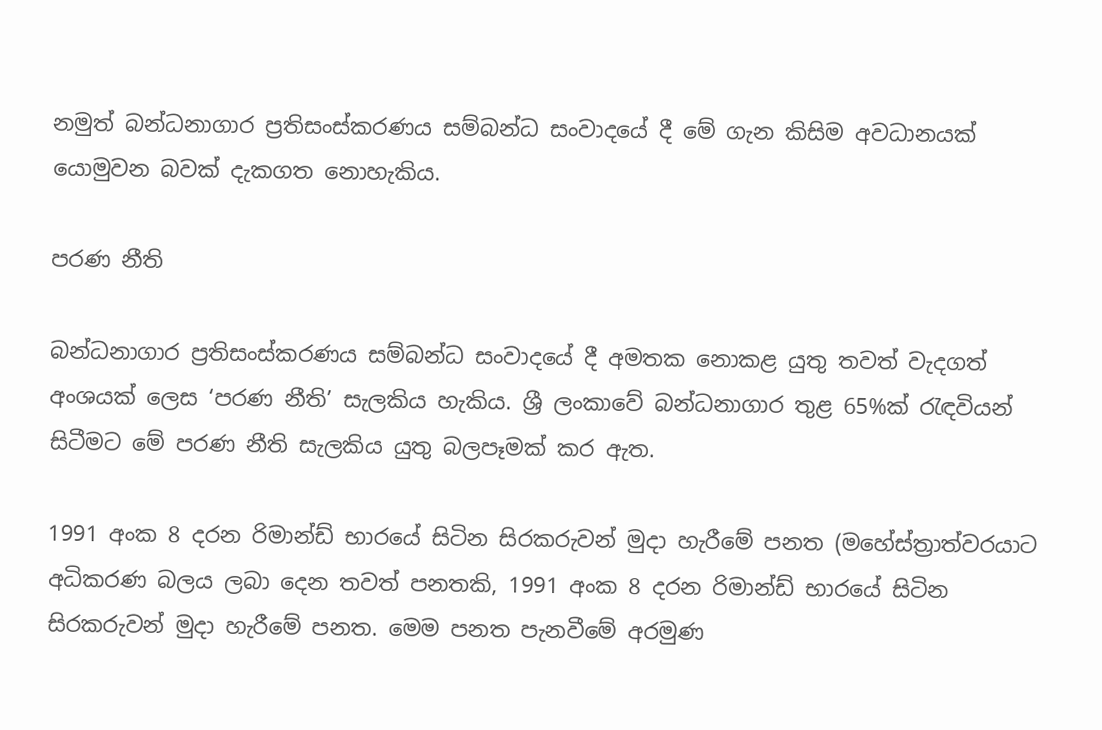නමුත් බන්ධනාගාර ප්‍රතිසංස්කරණය සම්බන්ධ සංවාදයේ දී මේ ගැන කිසිම අවධානයක් යොමුවන බවක් දැකගත නොහැකිය.

පරණ නීති

බන්ධනාගාර ප්‍රතිසංස්කරණය සම්බන්ධ සංවාදයේ දී අමතක නොකළ යුතු තවත් වැදගත් අංශයක් ලෙස ‘පරණ නීති’ සැලකිය හැකිය. ශ්‍රී ලංකාවේ බන්ධනාගාර තුළ 65%ක් රැඳවියන් සිටීමට මේ පරණ නීති සැලකිය යුතු බලපෑමක් කර ඇත.

1991 අංක 8 දරන රිමාන්ඩ් භාරයේ සිටින සිරකරුවන් මුදා හැරීමේ පනත (මහේස්ත්‍රාත්වරයාට අධිකරණ බලය ලබා දෙන තවත් පනතකි, 1991 අංක 8 දරන රිමාන්ඩ් භාරයේ සිටින සිරකරුවන් මුදා හැරීමේ පනත. මෙම පනත පැනවීමේ අරමුණ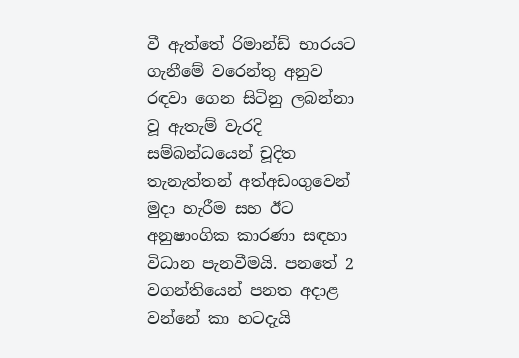වී ඇත්තේ රිමාන්ඩ් භාරයට ගැනීමේ වරෙන්තු අනුව රඳවා ගෙන සිටිනු ලබන්නා වූ ඇතැම් වැරදි සම්බන්ධයෙන් චූදිත තැනැත්තන් අත්අඩංගුවෙන් මුදා හැරීම සහ ඊට අනුෂාංගික කාරණා සඳහා විධාන පැනවීමයි. පනතේ 2 වගන්තියෙන් පනත අදාළ වන්නේ කා හටදැයි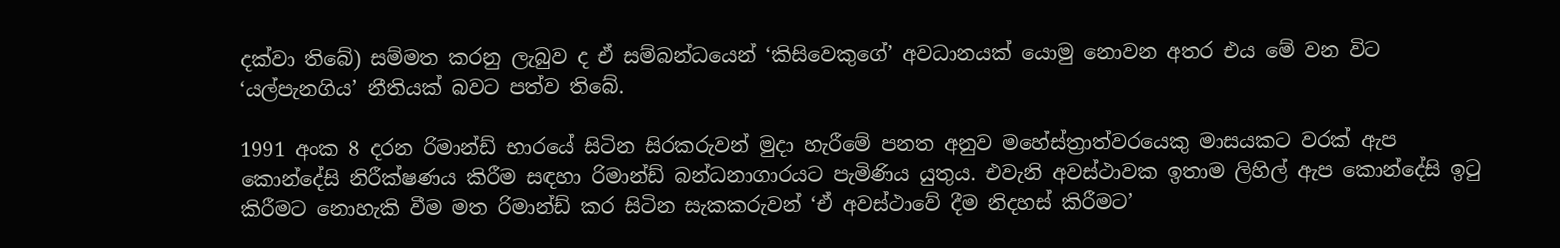දක්වා තිබේ) සම්මත කරනු ලැබුව ද ඒ සම්බන්ධයෙන් ‘කිසිවෙකුගේ’ අවධානයක් යොමු නොවන අතර එය මේ වන විට ‘යල්පැනගිය’ නීතියක් බවට පත්ව තිබේ.

1991 අංක 8 දරන රිමාන්ඩ් භාරයේ සිටින සිරකරුවන් මුදා හැරීමේ පනත අනුව මහේස්ත්‍රාත්වරයෙකු මාසයකට වරක් ඇප කොන්දේසි නිරීක්ෂණය කිරීම සඳහා රිමාන්ඩ් බන්ධනාගාරයට පැමිණිය යුතුය. එවැනි අවස්ථාවක ඉතාම ලිහිල් ඇප කොන්දේසි ඉටු කිරීමට නොහැකි වීම මත රිමාන්ඩ් කර සිටින සැකකරුවන් ‘ඒ අවස්ථාවේ දීම නිදහස් කිරීමට’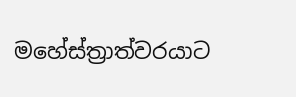මහේස්ත්‍රාත්වරයාට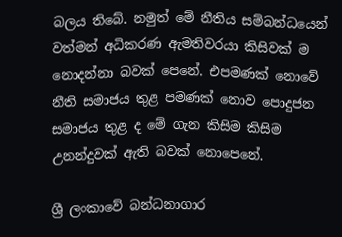බලය තිබේ. නමුත් මේ නීතිය සම්බන්ධයෙන් වත්මන් අධිකරණ ඇමතිවරයා කිසිවක් ම නොදන්නා බවක් පෙනේ. එපමණක් නොවේ නීති සමාජය තුළ පමණක් නොව පොදුජන සමාජය තුළ ද මේ ගැන කිසිම කිසිම උනන්දුවක් ඇති බවක් නොපෙනේ.

ශ්‍රී ලංකාවේ බන්ධනාගාර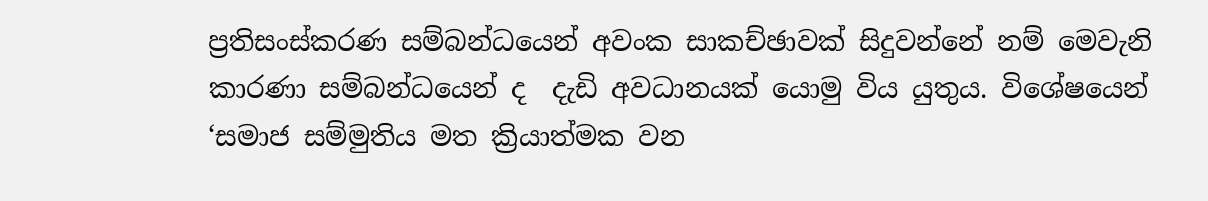ප්‍රතිසංස්කරණ සම්බන්ධයෙන් අවංක සාකච්ඡාවක් සිදුවන්නේ නම් මෙවැනි කාරණා සම්බන්ධයෙන් ද  දැඩි අවධානයක් යොමු විය යුතුය. විශේෂයෙන් ‘සමාජ සම්මුතිය මත ක්‍රියාත්මක වන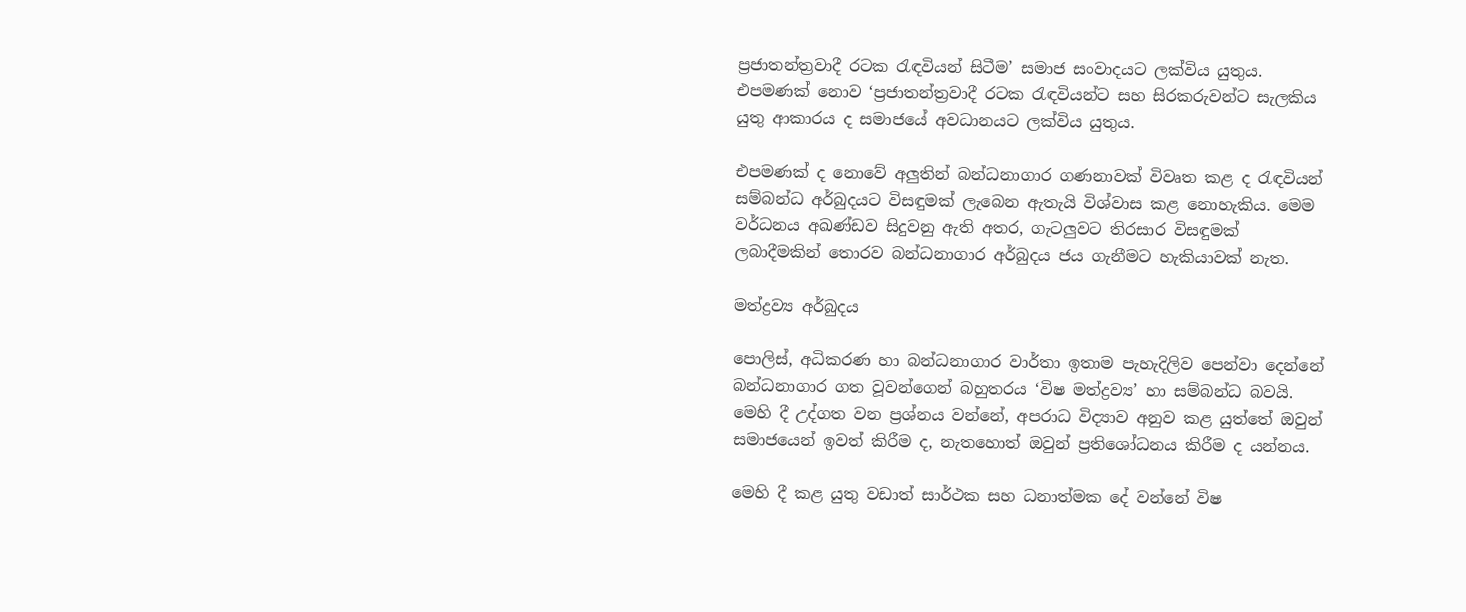ප්‍රජාතන්ත්‍රවාදී රටක රැඳවියන් සිටීම’ සමාජ සංවාදයට ලක්විය යුතුය. එපමණක් නොව ‘ප්‍රජාතන්ත්‍රවාදී රටක රැඳවියන්ට සහ සිරකරුවන්ට සැලකිය යුතු ආකාරය ද සමාජයේ අවධානයට ලක්විය යුතුය.

එපමණක් ද නොවේ අලුතින් බන්ධනාගාර ගණනාවක් විවෘත කළ ද රැඳවියන් සම්බන්ධ අර්බුදයට විසඳුමක් ලැබෙන ඇතැයි විශ්වාස කළ නොහැකිය. මෙම වර්ධනය අඛණ්ඩව සිදුවනු ඇති අතර, ගැටලුවට තිරසාර විසඳුමක් ලබාදීමකින් තොරව බන්ධනාගාර අර්බුදය ජය ගැනීමට හැකියාවක් නැත.

මත්ද්‍රව්‍ය අර්බුදය

පොලිස්, අධිකරණ හා බන්ධනාගාර වාර්තා ඉතාම පැහැදිලිව පෙන්වා දෙන්නේ බන්ධනාගාර ගත වූවන්ගෙන් බහුතරය ‘විෂ මත්ද්‍රව්‍ය’ හා සම්බන්ධ බවයි. මෙහි දී උද්ගත වන ප්‍රශ්නය වන්නේ, අපරාධ විද්‍යාව අනුව කළ යුත්තේ ඔවුන් සමාජයෙන් ඉවත් කිරීම ද, නැතහොත් ඔවුන් ප්‍රතිශෝධනය කිරීම ද යන්නය.

මෙහි දී කළ යුතු වඩාත් සාර්ථක සහ ධනාත්මක දේ වන්නේ විෂ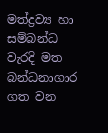මත්ද්‍රව්‍ය හා සම්බන්ධ වැරදි මත බන්ධනාගාර ගත වන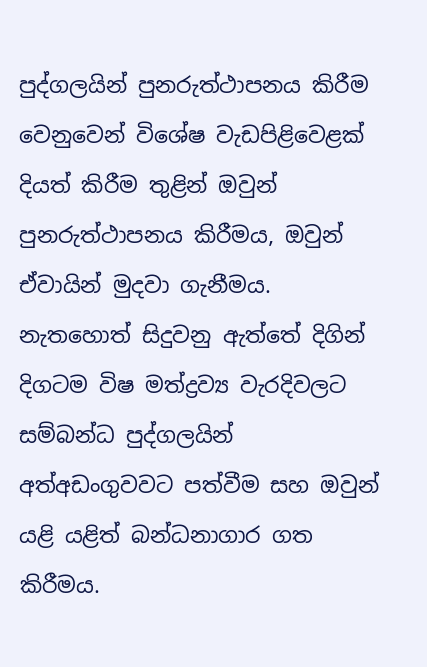පුද්ගලයින් පුනරුත්ථාපනය කිරීම වෙනුවෙන් විශේෂ වැඩපිළිවෙළක් දියත් කිරීම තුළින් ඔවුන් පුනරුත්ථාපනය කිරීමය, ඔවුන් ඒවායින් මුදවා ගැනීමය. නැතහොත් සිදුවනු ඇත්තේ දිගින් දිගටම විෂ මත්ද්‍රව්‍ය වැරදිවලට සම්බන්ධ පුද්ගලයින් අත්අඩංගුවවට පත්වීම සහ ඔවුන් යළි යළිත් බන්ධනාගාර ගත කිරීමය.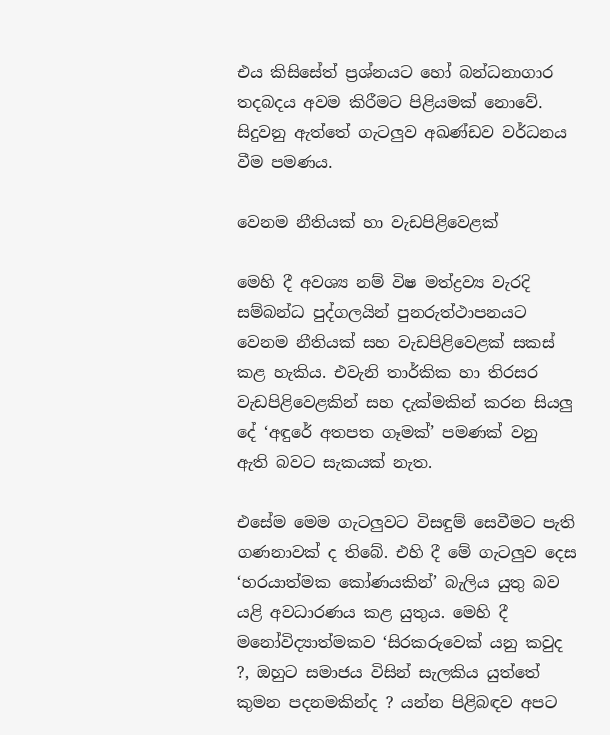එය කිසිසේත් ප්‍රශ්නයට හෝ බන්ධනාගාර තදබදය අවම කිරීමට පිළියමක් නොවේ. සිදුවනු ඇත්තේ ගැටලුව අඛණ්ඩව වර්ධනය වීම පමණය.

වෙනම නීතියක් හා වැඩපිළිවෙළක්

මෙහි දී අවශ්‍ය නම් විෂ මත්ද්‍රව්‍ය වැරදි සම්බන්ධ පුද්ගලයින් පුනරුත්ථාපනයට වෙනම නීතියක් සහ වැඩපිළිවෙළක් සකස් කළ හැකිය. එවැනි තාර්කික හා තිරසර වැඩපිළිවෙළකින් සහ දැක්මකින් කරන සියලු දේ ‘අඳුරේ අතපත ගෑමක්’ පමණක් වනු ඇති බවට සැකයක් නැත.

එසේම මෙම ගැටලුවට විසඳුම් සෙවීමට පැති ගණනාවක් ද තිබේ. එහි දී මේ ගැටලුව දෙස ‘හරයාත්මක කෝණයකින්’ බැලිය යුතු බව යළි අවධාරණය කළ යුතුය. මෙහි දී මනෝවිද්‍යාත්මකව ‘සිරකරුවෙක් යනු කවුද ?, ඔහුට සමාජය විසින් සැලකිය යුත්තේ කුමන පදනමකින්ද ? යන්න පිළිබඳව අපට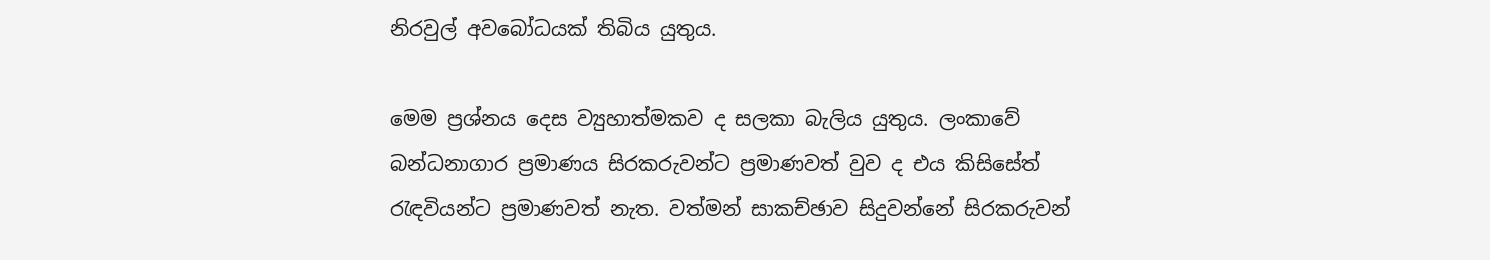නිරවුල් අවබෝධයක් තිබිය යුතුය.

මෙම ප්‍රශ්නය දෙස ව්‍යුහාත්මකව ද සලකා බැලිය යුතුය. ලංකාවේ බන්ධනාගාර ප්‍රමාණය සිරකරුවන්ට ප්‍රමාණවත් වුව ද එය කිසිසේත් රැඳවියන්ට ප්‍රමාණවත් නැත. වත්මන් සාකච්ඡාව සිදුවන්නේ සිරකරුවන්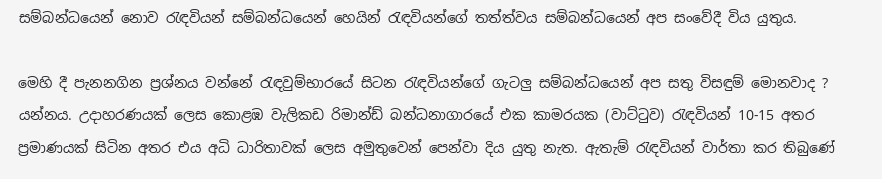සම්බන්ධයෙන් නොව රැඳවියන් සම්බන්ධයෙන් හෙයින් රැඳවියන්ගේ තත්ත්වය සම්බන්ධයෙන් අප සංවේදී විය යුතුය.

මෙහි දී පැනනගින ප්‍රශ්නය වන්නේ රැඳවුම්භාරයේ සිටන රැඳවියන්ගේ ගැටලු සම්බන්ධයෙන් අප සතු විසඳුම් මොනවාද ? යන්නය. උදාහරණයක් ලෙස කොළඹ වැලිකඩ රිමාන්ඩ් බන්ධනාගාරයේ එක කාමරයක (වාට්ටුව) රැඳවියන් 10-15 අතර ප්‍රමාණයක් සිටින අතර එය අධි ධාරිතාවක් ලෙස අමුතුවෙන් පෙන්වා දිය යුතු නැත. ඇතැම් රැඳවියන් වාර්තා කර තිබුණේ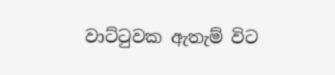වාට්ටුවක ඇතැම් විට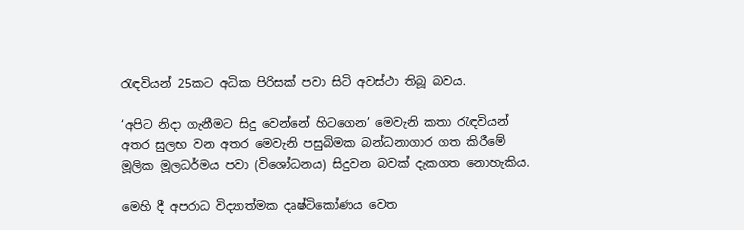රැඳවියන් 25කට අධික පිරිසක් පවා සිටි අවස්ථා තිබූ බවය.

‘අපිට නිදා ගැනීමට සිදු වෙන්නේ හිටගෙන’ මෙවැනි කතා රැඳවියන් අතර සුලභ වන අතර මෙවැනි පසුබිමක බන්ධනාගාර ගත කිරීමේ මූලික මූලධර්මය පවා (විශෝධනය) සිදුවන බවක් දැකගත නොහැකිය.

මෙහි දී අපරාධ විද්‍යාත්මක දෘෂ්ටිකෝණය වෙත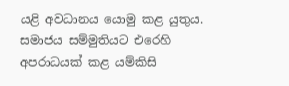යළි අවධානය යොමු කළ යුතුය. සමාජය සම්මුතියට එරෙහි අපරාධයක් කළ යම්කිසි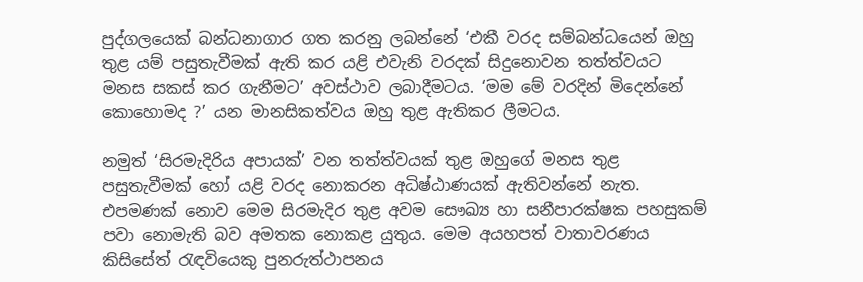පුද්ගලයෙක් බන්ධනාගාර ගත කරනු ලබන්නේ ‘එකී වරද සම්බන්ධයෙන් ඔහු තුළ යම් පසුතැවීමක් ඇති කර යළි එවැනි වරදක් සිදුනොවන තත්ත්වයට මනස සකස් කර ගැනීමට’ අවස්ථාව ලබාදීමටය. ‘මම මේ වරදින් මිදෙන්නේ කොහොමද ?’ යන මානසිකත්වය ඔහු තුළ ඇතිකර ලීමටය.

නමුත් ‘සිරමැදිරිය අපායක්’ වන තත්ත්වයක් තුළ ඔහුගේ මනස තුළ පසුතැවීමක් හෝ යළි වරද නොකරන අධිෂ්ඨාණයක් ඇතිවන්නේ නැත. එපමණක් නොව මෙම සිරමැදිර තුළ අවම සෞඛ්‍ය හා සනීපාරක්ෂක පහසුකම් පවා නොමැති බව අමතක නොකළ යුතුය. මෙම අයහපත් වාතාවරණය කිසිසේත් රැඳවියෙකු පුනරුත්ථාපනය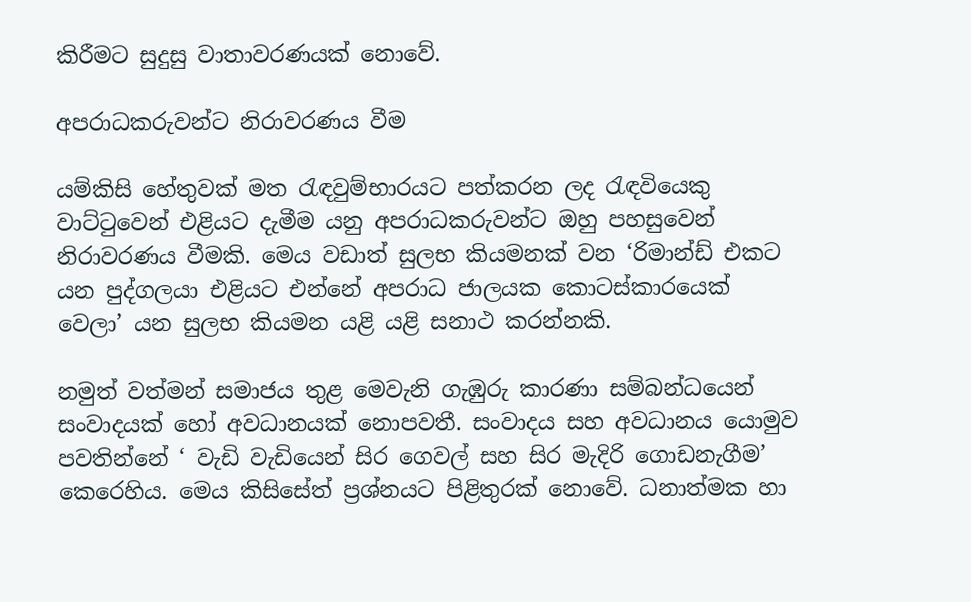කිරීමට සුදුසු වාතාවරණයක් නොවේ.

අපරාධකරුවන්ට නිරාවරණය වීම

යම්කිසි හේතුවක් මත රැඳවුම්භාරයට පත්කරන ලද රැඳවියෙකු වාට්ටුවෙන් එළියට දැමීම යනු අපරාධකරුවන්ට ඔහු පහසුවෙන් නිරාවරණය වීමකි. මෙය වඩාත් සුලභ කියමනක් වන ‘රිමාන්ඩ් එකට යන පුද්ගලයා එළියට එන්නේ අපරාධ ජාලයක කොටස්කාරයෙක් වෙලා’ යන සුලභ කියමන යළි යළි සනාථ කරන්නකි.

නමුත් වත්මන් සමාජය තුළ මෙවැනි ගැඹුරු කාරණා සම්බන්ධයෙන් සංවාදයක් හෝ අවධානයක් නොපවතී. සංවාදය සහ අවධානය යොමුව පවතින්නේ ‘ වැඩි වැඩියෙන් සිර ගෙවල් සහ සිර මැදිරි ගොඩනැගීම’ කෙරෙහිය. මෙය කිසිසේත් ප්‍රශ්නයට පිළිතුරක් නොවේ. ධනාත්මක හා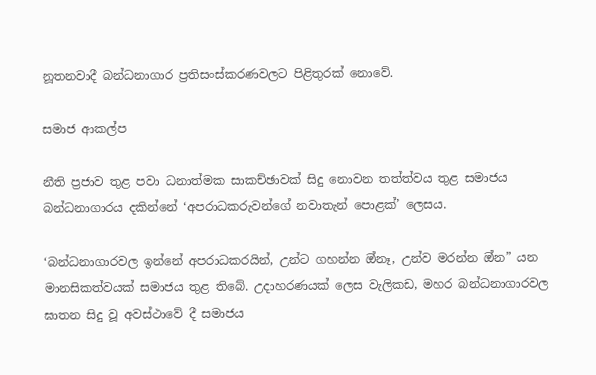නූතනවාදී බන්ධනාගාර ප්‍රතිසංස්කරණවලට පිළිතුරක් නොවේ.

සමාජ ආකල්ප

නීති ප්‍රජාව තුළ පවා ධනාත්මක සාකච්ඡාවක් සිදු නොවන තත්ත්වය තුළ සමාජය බන්ධනාගාරය දකින්නේ ‘අපරාධකරුවන්ගේ නවාතැන් පොළක්’ ලෙසය.

‘බන්ධනාගාරවල ඉන්නේ අපරාධකරයින්, උන්ට ගහන්න ඔ්නෑ, උන්ව මරන්න ඔ්න” යන මානසිකත්වයක් සමාජය තුළ තිබේ. උදාහරණයක් ලෙස වැලිකඩ, මහර බන්ධනාගාරවල ඝාතන සිදු වූ අවස්ථාවේ දී සමාජය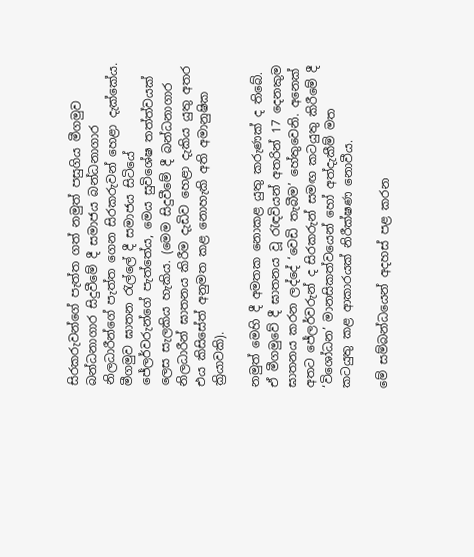සිරකරුවන්ගේ පැත්ත ගත් නමුත් පසුගිය මීගමුව බන්ධනාගාර සිදුවීමේ දී සමාජය බන්ධනාගාර නිලධාරීන්ගේ පැත්ත ගෙන සිරකරුවන් හෙළා දැක්කේය. මීගමුව ඝාතන රැල්ලේ දී සමාජය සිටියේ ජේලර්වරුන්ගේ පැත්තේය, මෙය සුවිශේෂ තත්ත්වයක් ලෙස සැලකිය හැකිය. (මෙම සිදුවීමේ දී බන්ධනාගාර නිලධාරීන් ඝාතනය කිරීම දැඩිව හෙළා දැකිය යුතු අතර එය කිසිසේත් අනුමත කළ නොහැකි අති අමානුෂික ක්‍රියාවකි).

නමුත් මෙහි දී අමතක නොකළ යුතු කරුණක් ද තිබේ. ඒ මීගමුවේ දී ඝාතනය වූ රැඳවියන් අතරින් 17 දෙනකුම  ඝාතනය කරන ලද්දේ ‘වෙඩි තැබීම’ හේතුවෙනි. අනෙක් අතට ජේලර්වරුන් ද සිරකරුන් සමඟ කටයුතු කිරීමේ දී ‘විශෝධන’ මානසිකත්වයෙන් හෝ අත්දැකීම් මත කටයුතු කළ ආකාරයක් නිරීක්ෂණ නොවීය.

මේ සම්බන්ධයෙන් අදහස් පළ කරන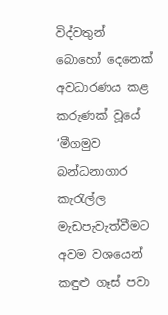විද්වතුන් බොහෝ දෙනෙක් අවධාරණය කළ කරුණක් වූයේ ‘මීගමුව බන්ධනාගාර කැරැල්ල මැඩපැවැත්වීමට අවම වශයෙන් කඳුළු ගෑස් පවා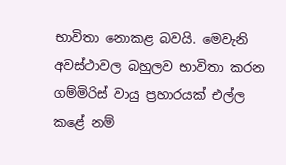භාවිතා නොකළ බවයි. මෙවැනි අවස්ථාවල බහුලව භාවිතා කරන ගම්මිරිස් වායු ප්‍රහාරයක් එල්ල කළේ නම්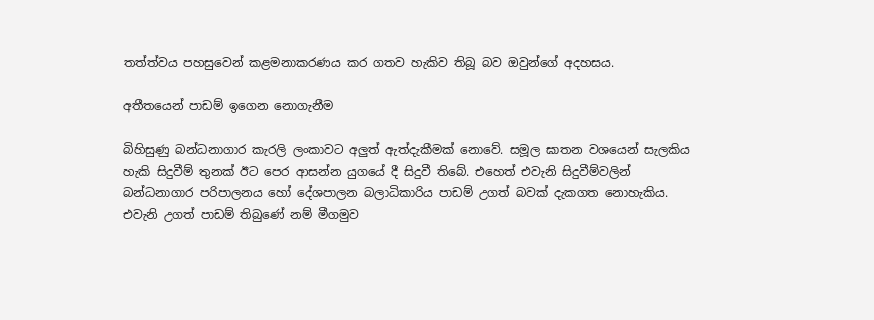තත්ත්වය පහසුවෙන් කළමනාකරණය කර ගතව හැකිව තිබූ බව ඔවුන්ගේ අදහසය.

අතීතයෙන් පාඩම් ඉගෙන නොගැනීම

බිහිසුණු බන්ධනාගාර කැරලි ලංකාවට අලුත් ඇත්දැකීමක් නොවේ. සමූල ඝාතන වශයෙන් සැලකිය හැකි සිදුවීම් තුනක් ඊට පෙර ආසන්න යුගයේ දී සිදුවී තිබේ. එහෙත් එවැනි සිදුවීම්වලින් බන්ධනාගාර පරිපාලනය හෝ දේශපාලන බලාධිකාරිය පාඩම් උගත් බවක් දැකගත නොහැකිය. එවැනි උගත් පාඩම් තිබුණේ නම් මීගමුව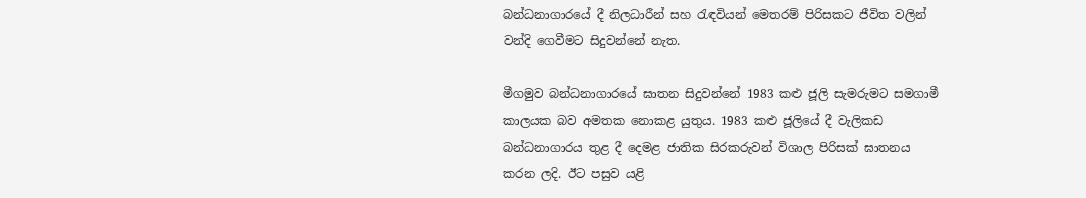බන්ධනාගාරයේ දී නිලධාරීන් සහ රැඳවියන් මෙතරම් පිරිසකට ජීවිත වලින් වන්දි ගෙවීමට සිදුවන්නේ නැත.

මීගමුව බන්ධනාගාරයේ ඝාතන සිදුවන්නේ 1983 කළු ජූලි සැමරුමට සමගාමී කාලයක බව අමතක නොකළ යුතුය. 1983 කළු ජූලියේ දී වැලිකඩ බන්ධනාගාරය තුළ දී දෙමළ ජාතික සිරකරුවන් විශාල පිරිසක් ඝාතනය කරන ලදි. ඊට පසුව යළි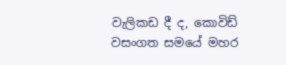වැලිකඩ දී ද, කොවිඩ් වසංගත සමයේ මහර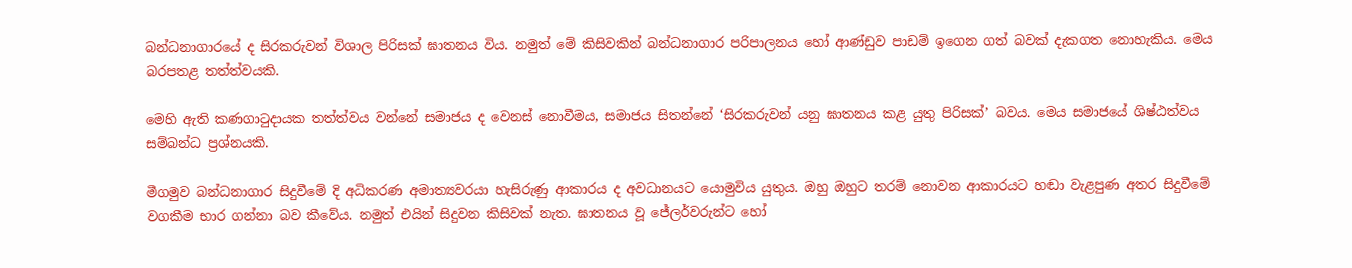බන්ධනාගාරයේ ද සිරකරුවන් විශාල පිරිසක් ඝාතනය විය. නමුත් මේ කිසිවකින් බන්ධනාගාර පරිපාලනය හෝ ආණ්ඩුව පාඩම් ඉගෙන ගත් බවක් දැකගත නොහැකිය. මෙය බරපතළ තත්ත්වයකි.

මෙහි ඇති කණගාටුදායක තත්ත්වය වන්නේ සමාජය ද වෙනස් නොවීමය, සමාජය සිතන්නේ ‘සිරකරුවන් යනු ඝාතනය කළ යුතු පිරිසක්’ බවය. මෙය සමාජයේ ශිෂ්ඨත්වය සම්බන්ධ ප්‍රශ්නයකි.

මීගමුව බන්ධනාගාර සිදුවීමේ දි අධිකරණ අමාත්‍යවරයා හැසිරුණු ආකාරය ද අවධානයට යොමුවිය යුතුය. ඔහු ඔහුට තරම් නොවන ආකාරයට හඬා වැළපුණ අතර සිදුවීමේ වගකීම භාර ගන්නා බව කීවේය. නමුත් එයින් සිදුවන කිසිවක් නැත. ඝාතනය වූ ජේලර්වරුන්ට හෝ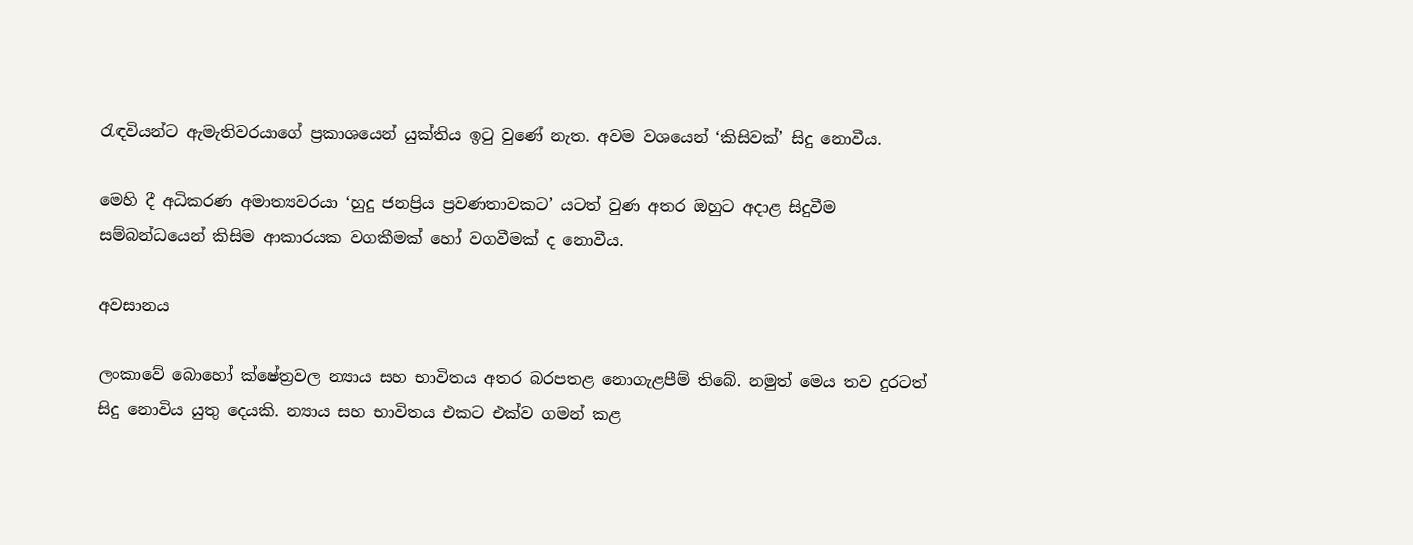රැඳවියන්ට ඇමැතිවරයාගේ ප්‍රකාශයෙන් යුක්තිය ඉටු වුණේ නැත. අවම වශයෙන් ‘කිසිවක්’ සිදු නොවීය.

මෙහි දී අධිකරණ අමාත්‍යවරයා ‘හුදු ජනප්‍රිය ප්‍රවණතාවකට’ යටත් වුණ අතර ඔහුට අදාළ සිදුවීම සම්බන්ධයෙන් කිසිම ආකාරයක වගකීමක් හෝ වගවීමක් ද නොවීය.

අවසානය

ලංකාවේ බොහෝ ක්ෂේත්‍රවල න්‍යාය සහ භාවිතය අතර බරපතළ නොගැළපීම් තිබේ. නමුත් මෙය තව දුරටත් සිදු නොවිය යුතු දෙයකි. න්‍යාය සහ භාවිතය එකට එක්ව ගමන් කළ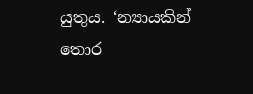යුතුය. ‘න්‍යායකින් තොර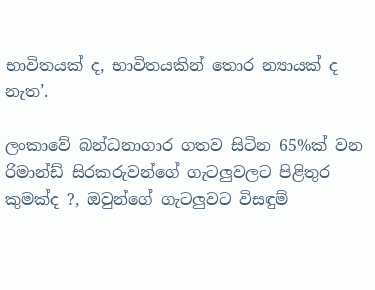භාවිතයක් ද, භාවිතයකින් තොර න්‍යායක් ද නැත’.

ලංකාවේ බන්ධනාගාර ගතව සිටින 65%ක් වන රිමාන්ඩ් සිරකරුවන්ගේ ගැටලුවලට පිළිතුර කුමක්ද ?, ඔවුන්ගේ ගැටලුවට විසඳුම්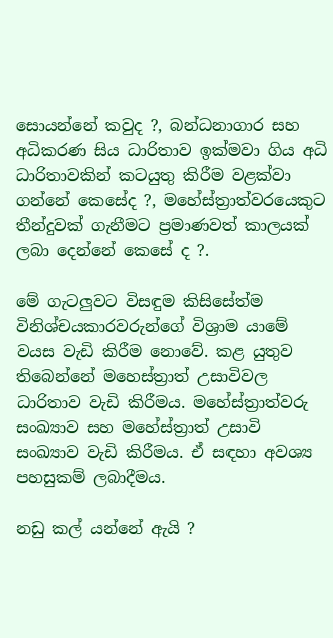සොයන්නේ කවුද ?, බන්ධනාගාර සහ අධිකරණ සිය ධාරිතාව ඉක්මවා ගිය අධි ධාරිතාවකින් කටයුතු කිරීම වළක්වා ගන්නේ කෙසේද ?, මහේස්ත්‍රාත්වරයෙකුට තීන්දුවක් ගැනීමට ප්‍රමාණවත් කාලයක් ලබා දෙන්නේ කෙසේ ද ?.

මේ ගැටලුවට විසඳුම කිසිසේත්ම විනිශ්චයකාරවරුන්ගේ විශ්‍රාම යාමේ වයස වැඩි කිරීම නොවේ. කළ යුතුව තිබෙන්නේ මහෙස්ත්‍රාත් උසාවිවල ධාරිතාව වැඩි කිරීමය. මහේස්ත්‍රාත්වරු සංඛ්‍යාව සහ මහේස්ත්‍රාත් උසාවි සංඛ්‍යාව වැඩි කිරීමය. ඒ සඳහා අවශ්‍ය පහසුකම් ලබාදීමය.

නඩු කල් යන්නේ ඇයි ?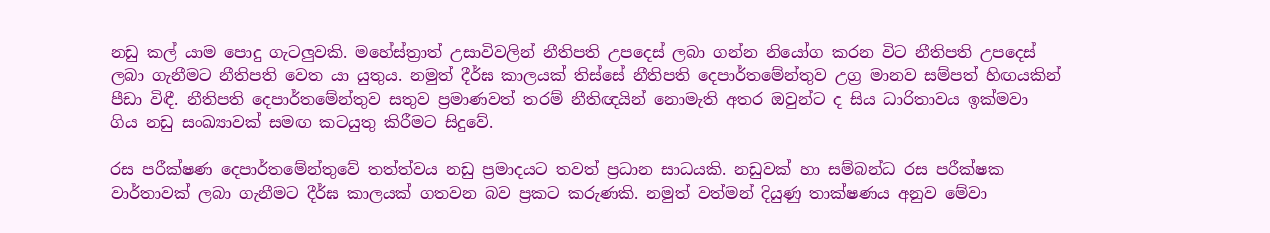නඩු කල් යාම පොදු ගැටලුවකි. මහේස්ත්‍රාත් උසාවිවලින් නීතිපති උපදෙස් ලබා ගන්න නියෝග කරන විට නීතිපති උපදෙස් ලබා ගැනීමට නීතිපති වෙත යා යුතුය. නමුත් දීර්ඝ කාලයක් තිස්සේ නීතිපති දෙපාර්තමේන්තුව උග්‍ර මානව සම්පත් හිඟයකින් පීඩා විඳී. නීතිපති දෙපාර්තමේන්තුව සතුව ප්‍රමාණවත් තරම් නීතිඥයින් නොමැති අතර ඔවුන්ට ද සිය ධාරිතාවය ඉක්මවා ගිය නඩු සංඛ්‍යාවක් සමඟ කටයුතු කිරීමට සිදුවේ.

රස පරීක්ෂණ දෙපාර්තමේන්තුවේ තත්ත්වය නඩු ප්‍රමාදයට තවත් ප්‍රධාන සාධයකි. නඩුවක් හා සම්බන්ධ රස පරීක්ෂක වාර්තාවක් ලබා ගැනීමට දීර්ඝ කාලයක් ගතවන බව ප්‍රකට කරුණකි. නමුත් වත්මන් දියුණු තාක්ෂණය අනුව මේවා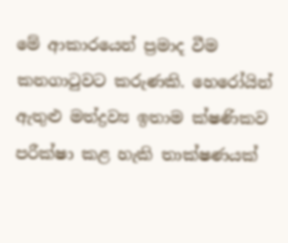මේ ආකාරයෙන් ප්‍රමාද වීම කනගාටුවට කරුණකි. හෙරෝයින් ඇතුළු මත්ද්‍රව්‍ය ඉතාම ක්ෂණිකව පරීක්ෂා කළ හැකි තාක්ෂණයක්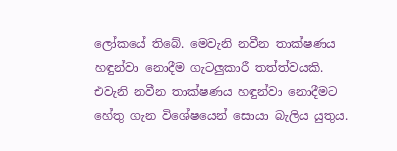ලෝකයේ තිබේ. මෙවැනි නවීන තාක්ෂණය හඳුන්වා නොදීම ගැටලුකාරී තත්ත්වයකි. එවැනි නවීන තාක්ෂණය හඳුන්වා නොදීමට හේතු ගැන විශේෂයෙන් සොයා බැලිය යුතුය.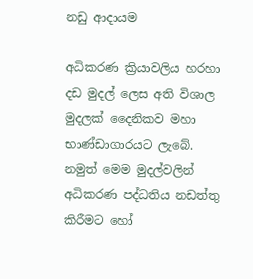නඩු ආදායම

අධිකරණ ක්‍රියාවලිය හරහා දඩ මුදල් ලෙස අති විශාල මුදලක් දෛනිකව මහා භාණ්ඩාගාරයට ලැබේ. නමුත් මෙම මුදල්වලින් අධිකරණ පද්ධතිය නඩත්තු කිරීමට හෝ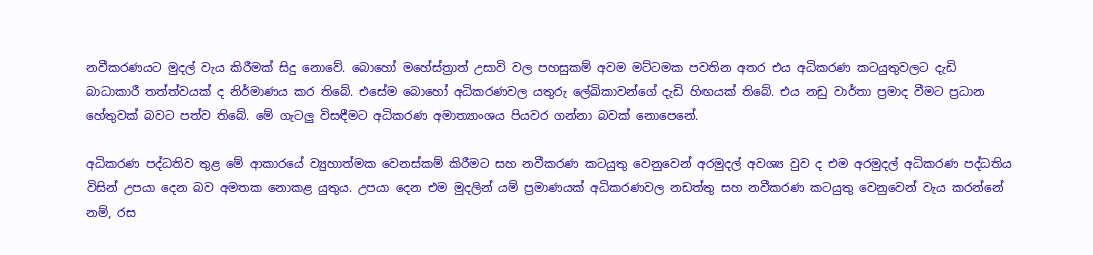නවීකරණයට මුදල් වැය කිරීමක් සිදු නොවේ. බොහෝ මහේස්ත්‍රාත් උසාවි වල පහසුකම් අවම මට්ටමක පවතින අතර එය අධිකරණ කටයුතුවලට දැඩි බාධාකාරී තත්ත්වයක් ද නිර්මාණය කර තිබේ. එසේම බොහෝ අධිකරණවල යතුරු ලේඛිකාවන්ගේ දැඩි හිඟයක් තිබේ. එය නඩු වාර්තා ප්‍රමාද වීමට ප්‍රධාන හේතුවක් බවට පත්ව තිබේ. මේ ගැටලු විසඳීමට අධිකරණ අමාත්‍යාංශය පියවර ගන්නා බවක් නොපෙනේ.

අධිකරණ පද්ධතිව තුළ මේ ආකාරයේ ව්‍යුහාත්මක වෙනස්කම් කිරීමට සහ නවීකරණ කටයුතු වෙනුවෙන් අරමුදල් අවශ්‍ය වුව ද එම අරමුදල් අධිකරණ පද්ධතිය විසින් උපයා දෙන බව අමතක නොකළ යුතුය. උපයා දෙන එම මුදලින් යම් ප්‍රමාණයක් අධිකරණවල නඩත්තු සහ නවීකරණ කටයුතු වෙනුවෙන් වැය කරන්නේ නම්, රස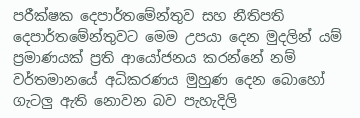පරීක්ෂක දෙපාර්තමේන්තුව සහ නීතිපති දෙපාර්තමේන්තුවට මෙම උපයා දෙන මුදලින් යම් ප්‍රමාණයක් ප්‍රති ආයෝජනය කරන්නේ නම් වර්තමානයේ අධිකරණය මුහුණ දෙන බොහෝ ගැටලු ඇති නොවන බව පැහැදිලි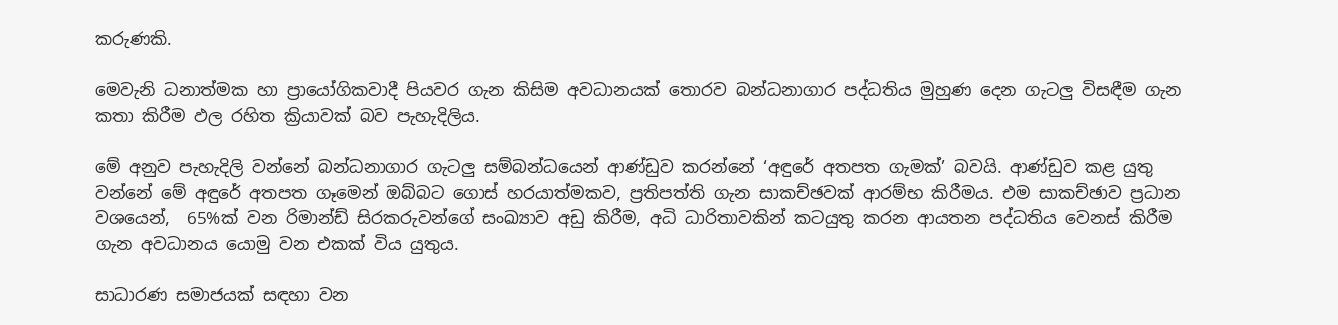කරුණකි.

මෙවැනි ධනාත්මක හා ප්‍රායෝගිකවාදී පියවර ගැන කිසිම අවධානයක් තොරව බන්ධනාගාර පද්ධතිය මුහුණ දෙන ගැටලු විසඳීම ගැන කතා කිරීම ඵල රහිත ක්‍රියාවක් බව පැහැදිලිය.

මේ අනුව පැහැදිලි වන්නේ බන්ධනාගාර ගැටලු සම්බන්ධයෙන් ආණ්ඩුව කරන්නේ ‘අඳුරේ අතපත ගැමක්’ බවයි. ආණ්ඩුව කළ යුතු වන්නේ මේ අඳුරේ අතපත ගෑමෙන් ඔබ්බට ගොස් හරයාත්මකව, ප්‍රතිපත්ති ගැන සාකච්ඡවක් ආරම්භ කිරීමය. එම සාකච්ඡාව ප්‍රධාන වශයෙන්,  65%ක් වන රිමාන්ඩ් සිරකරුවන්ගේ සංඛ්‍යාව අඩු කිරීම, අධි ධාරිතාවකින් කටයුතු කරන ආයතන පද්ධතිය වෙනස් කිරීම ගැන අවධානය යොමු වන එකක් විය යුතුය.

සාධාරණ සමාජයක් සඳහා වන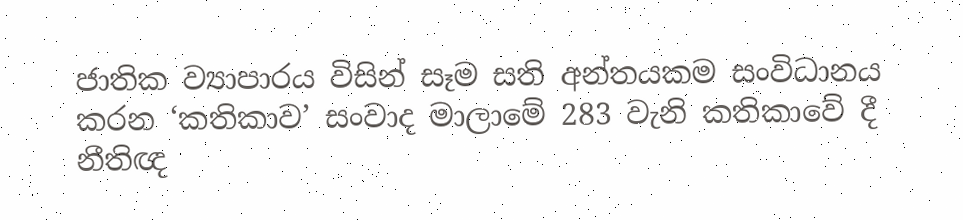ජාතික ව්‍යාපාරය විසින් සෑම සති අන්තයකම සංවිධානය කරන ‘කතිකාව’ සංවාද මාලාමේ 283 වැනි කතිකාවේ දී නීතිඥ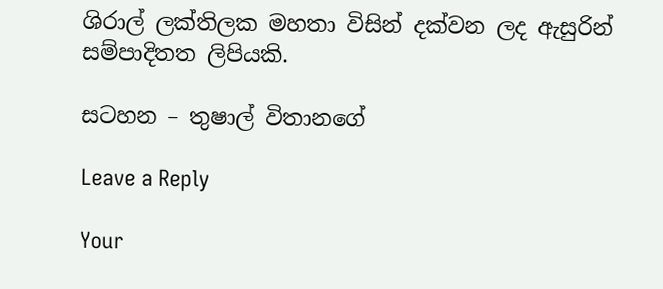ශිරාල් ලක්තිලක මහතා විසින් දක්වන ලද ඇසුරින් සම්පාදිතත ලිපියකි.

සටහන – තුෂාල් විතානගේ

Leave a Reply

Your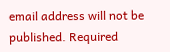email address will not be published. Required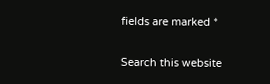fields are marked *

Search this website